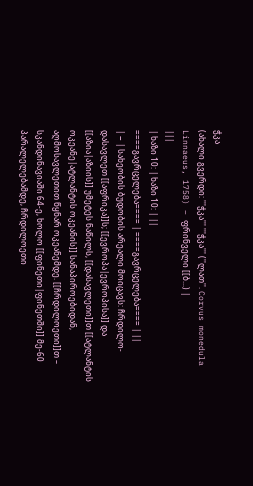ჭკა
(ახალი გვერდი: '''ჭკა''' '''ჭკა''' (''ლათ''. Corvus monedula Linnaeus, 1758) – ფრინველი [[ბ...) |
|||
| ხაზი 10: | ხაზი 10: | ||
====გავრცელება==== | ====გავრცელება==== | ||
| − | სახეობის ბუდობის არეალი მოიცავს: ჩრდილო-დასავლეთ [[აფრიკა]]ს; [[ევროპა|ევროპისა]] და [[აზია|აზიის]] უმეტეს ნაწილს, [[დასავლეთი]]თ [[ატლანტის ოკეანე|ატლანტის ოკეანის]] სანაპიროებიდან, აღმოსავლეთით წყნარ ოკეანემდე. [[ჩრდილოეთი]]თ – სკანდინავიაში 64-ე, ხოლო [[ფინეთი|ფინეთში]] მე-60 პარალელებამდე, ჩრდილოეთი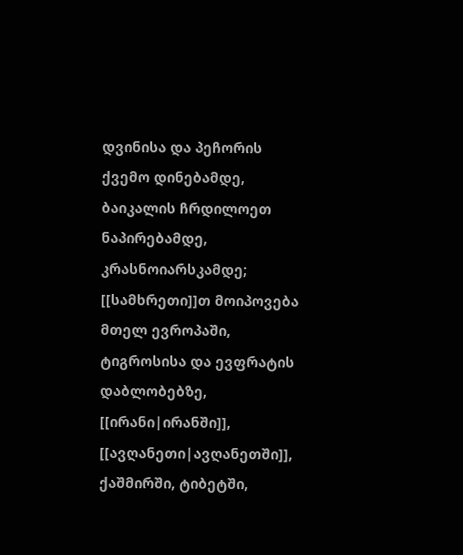დვინისა და პეჩორის ქვემო დინებამდე, ბაიკალის ჩრდილოეთ ნაპირებამდე, კრასნოიარსკამდე; [[სამხრეთი]]თ მოიპოვება მთელ ევროპაში, ტიგროსისა და ევფრატის დაბლობებზე, [[ირანი|ირანში]], [[ავღანეთი|ავღანეთში]], ქაშმირში, ტიბეტში,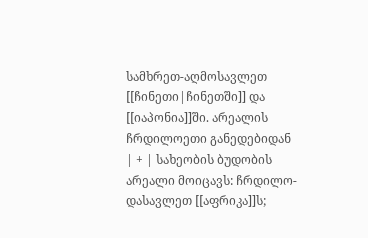სამხრეთ-აღმოსავლეთ [[ჩინეთი|ჩინეთში]] და [[იაპონია]]ში. არეალის ჩრდილოეთი განედებიდან | + | სახეობის ბუდობის არეალი მოიცავს: ჩრდილო-დასავლეთ [[აფრიკა]]ს;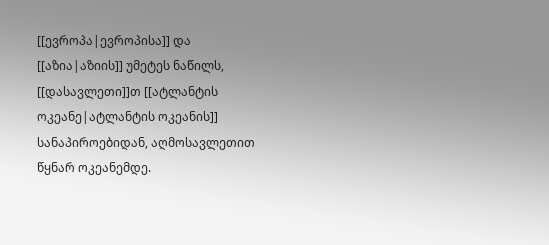[[ევროპა|ევროპისა]] და [[აზია|აზიის]] უმეტეს ნაწილს, [[დასავლეთი]]თ [[ატლანტის ოკეანე|ატლანტის ოკეანის]] სანაპიროებიდან, აღმოსავლეთით წყნარ ოკეანემდე.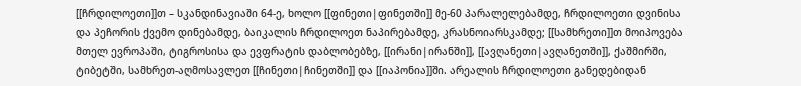[[ჩრდილოეთი]]თ – სკანდინავიაში 64-ე, ხოლო [[ფინეთი|ფინეთში]] მე-60 პარალელებამდე, ჩრდილოეთი დვინისა და პეჩორის ქვემო დინებამდე, ბაიკალის ჩრდილოეთ ნაპირებამდე, კრასნოიარსკამდე; [[სამხრეთი]]თ მოიპოვება მთელ ევროპაში, ტიგროსისა და ევფრატის დაბლობებზე, [[ირანი|ირანში]], [[ავღანეთი|ავღანეთში]], ქაშმირში, ტიბეტში, სამხრეთ-აღმოსავლეთ [[ჩინეთი|ჩინეთში]] და [[იაპონია]]ში. არეალის ჩრდილოეთი განედებიდან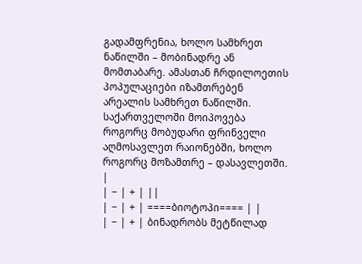გადამფრენია, ხოლო სამხრეთ ნაწილში – მობინადრე ან მომთაბარე. ამასთან ჩრდილოეთის პოპულაციები იზამთრებენ არეალის სამხრეთ ნაწილში. საქართველოში მოიპოვება როგორც მობუდარი ფრინველი აღმოსავლეთ რაიონებში, ხოლო როგორც მოზამთრე – დასავლეთში. |
| − | + | ||
| − | + | ====ბიოტოპი==== | |
| − | + | ბინადრობს მეტწილად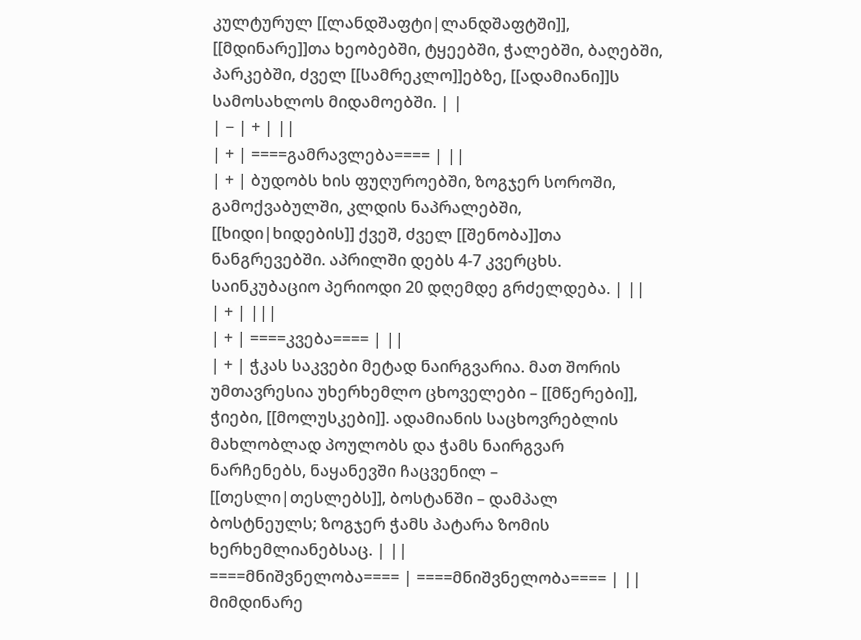კულტურულ [[ლანდშაფტი|ლანდშაფტში]], [[მდინარე]]თა ხეობებში, ტყეებში, ჭალებში, ბაღებში, პარკებში, ძველ [[სამრეკლო]]ებზე, [[ადამიანი]]ს სამოსახლოს მიდამოებში. | |
| − | + | ||
| + | ====გამრავლება==== | ||
| + | ბუდობს ხის ფუღუროებში, ზოგჯერ სოროში, გამოქვაბულში, კლდის ნაპრალებში, [[ხიდი|ხიდების]] ქვეშ, ძველ [[შენობა]]თა ნანგრევებში. აპრილში დებს 4-7 კვერცხს. საინკუბაციო პერიოდი 20 დღემდე გრძელდება. | ||
| + | |||
| + | ====კვება==== | ||
| + | ჭკას საკვები მეტად ნაირგვარია. მათ შორის უმთავრესია უხერხემლო ცხოველები – [[მწერები]], ჭიები, [[მოლუსკები]]. ადამიანის საცხოვრებლის მახლობლად პოულობს და ჭამს ნაირგვარ ნარჩენებს, ნაყანევში ჩაცვენილ – [[თესლი|თესლებს]], ბოსტანში – დამპალ ბოსტნეულს; ზოგჯერ ჭამს პატარა ზომის ხერხემლიანებსაც. | ||
====მნიშვნელობა==== | ====მნიშვნელობა==== | ||
მიმდინარე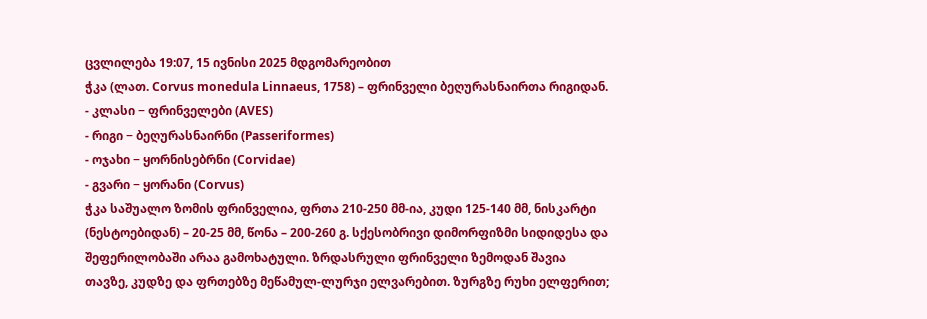ცვლილება 19:07, 15 ივნისი 2025 მდგომარეობით
ჭკა (ლათ. Corvus monedula Linnaeus, 1758) – ფრინველი ბეღურასნაირთა რიგიდან.
- კლასი − ფრინველები (AVES)
- რიგი − ბეღურასნაირნი (Passeriformes)
- ოჯახი − ყორნისებრნი (Corvidae)
- გვარი − ყორანი (Corvus)
ჭკა საშუალო ზომის ფრინველია, ფრთა 210-250 მმ-ია, კუდი 125-140 მმ, ნისკარტი (ნესტოებიდან) – 20-25 მმ, წონა – 200-260 გ. სქესობრივი დიმორფიზმი სიდიდესა და შეფერილობაში არაა გამოხატული. ზრდასრული ფრინველი ზემოდან შავია თავზე, კუდზე და ფრთებზე მეწამულ-ლურჯი ელვარებით. ზურგზე რუხი ელფერით;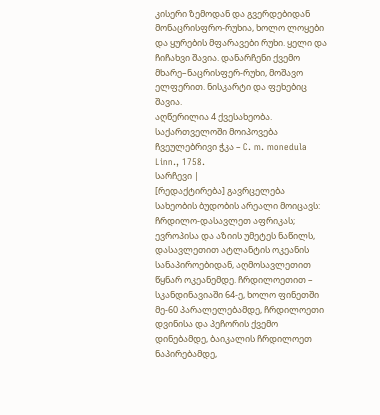კისერი ზემოდან და გვერდებიდან მონაცრისფრო-რუხია, ხოლო ლოყები და ყურების მფარავები რუხი. ყელი და ჩიჩახვი შავია. დანარჩენი ქვემო მხარე–ნაცრისფერ-რუხი, მოშავო ელფერით. ნისკარტი და ფეხებიც შავია.
აღწერილია 4 ქვესახეობა. საქართველოში მოიპოვება ჩვეულებრივი ჭკა – C. m. monedula Linn., 1758.
სარჩევი |
[რედაქტირება] გავრცელება
სახეობის ბუდობის არეალი მოიცავს: ჩრდილო-დასავლეთ აფრიკას; ევროპისა და აზიის უმეტეს ნაწილს, დასავლეთით ატლანტის ოკეანის სანაპიროებიდან, აღმოსავლეთით წყნარ ოკეანემდე. ჩრდილოეთით – სკანდინავიაში 64-ე, ხოლო ფინეთში მე-60 პარალელებამდე, ჩრდილოეთი დვინისა და პეჩორის ქვემო დინებამდე, ბაიკალის ჩრდილოეთ ნაპირებამდე,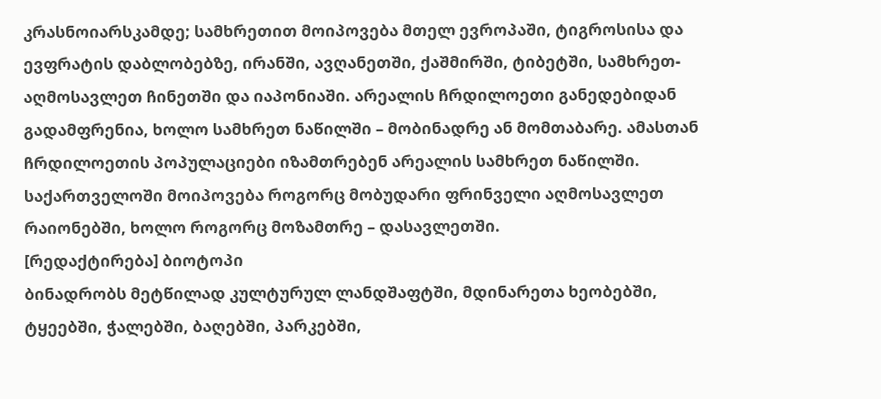კრასნოიარსკამდე; სამხრეთით მოიპოვება მთელ ევროპაში, ტიგროსისა და ევფრატის დაბლობებზე, ირანში, ავღანეთში, ქაშმირში, ტიბეტში, სამხრეთ-აღმოსავლეთ ჩინეთში და იაპონიაში. არეალის ჩრდილოეთი განედებიდან გადამფრენია, ხოლო სამხრეთ ნაწილში – მობინადრე ან მომთაბარე. ამასთან ჩრდილოეთის პოპულაციები იზამთრებენ არეალის სამხრეთ ნაწილში. საქართველოში მოიპოვება როგორც მობუდარი ფრინველი აღმოსავლეთ რაიონებში, ხოლო როგორც მოზამთრე – დასავლეთში.
[რედაქტირება] ბიოტოპი
ბინადრობს მეტწილად კულტურულ ლანდშაფტში, მდინარეთა ხეობებში, ტყეებში, ჭალებში, ბაღებში, პარკებში,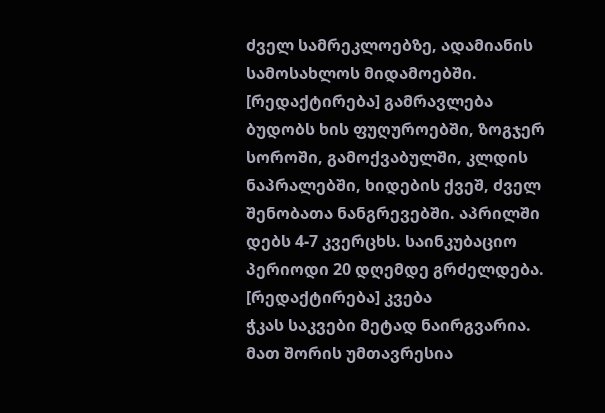ძველ სამრეკლოებზე, ადამიანის სამოსახლოს მიდამოებში.
[რედაქტირება] გამრავლება
ბუდობს ხის ფუღუროებში, ზოგჯერ სოროში, გამოქვაბულში, კლდის ნაპრალებში, ხიდების ქვეშ, ძველ შენობათა ნანგრევებში. აპრილში დებს 4-7 კვერცხს. საინკუბაციო პერიოდი 20 დღემდე გრძელდება.
[რედაქტირება] კვება
ჭკას საკვები მეტად ნაირგვარია. მათ შორის უმთავრესია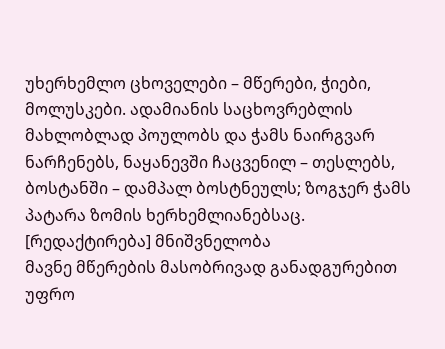უხერხემლო ცხოველები – მწერები, ჭიები, მოლუსკები. ადამიანის საცხოვრებლის მახლობლად პოულობს და ჭამს ნაირგვარ ნარჩენებს, ნაყანევში ჩაცვენილ – თესლებს, ბოსტანში – დამპალ ბოსტნეულს; ზოგჯერ ჭამს პატარა ზომის ხერხემლიანებსაც.
[რედაქტირება] მნიშვნელობა
მავნე მწერების მასობრივად განადგურებით უფრო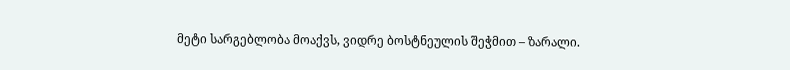მეტი სარგებლობა მოაქვს, ვიდრე ბოსტნეულის შეჭმით – ზარალი.